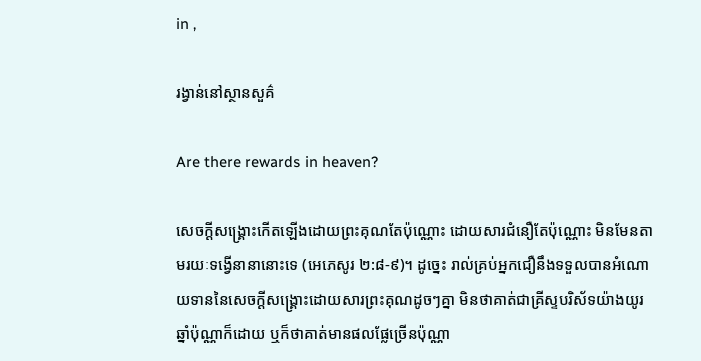in ,

រង្វាន់នៅស្ថានសួគ៌

Are there rewards in heaven?

សេចក្ដីសង្គ្រោះកើតឡើងដោយព្រះគុណតែប៉ុណ្ណោះ ដោយសារជំនឿតែប៉ុណ្ណោះ មិនមែនតាមរយៈទង្វើនានានោះទេ (អេភេសូរ ២:៨-៩)។ ដូច្នេះ រាល់គ្រប់អ្នកជឿនឹងទទួលបានអំណោយទាននៃសេចក្ដីសង្គ្រោះដោយសារព្រះគុណដូចៗគ្នា មិនថាគាត់ជាគ្រីស្ទបរិស័ទយ៉ាងយូរឆ្នាំប៉ុណ្ណាក៏ដោយ ឬក៏ថាគាត់មានផលផ្លែច្រើនប៉ុណ្ណា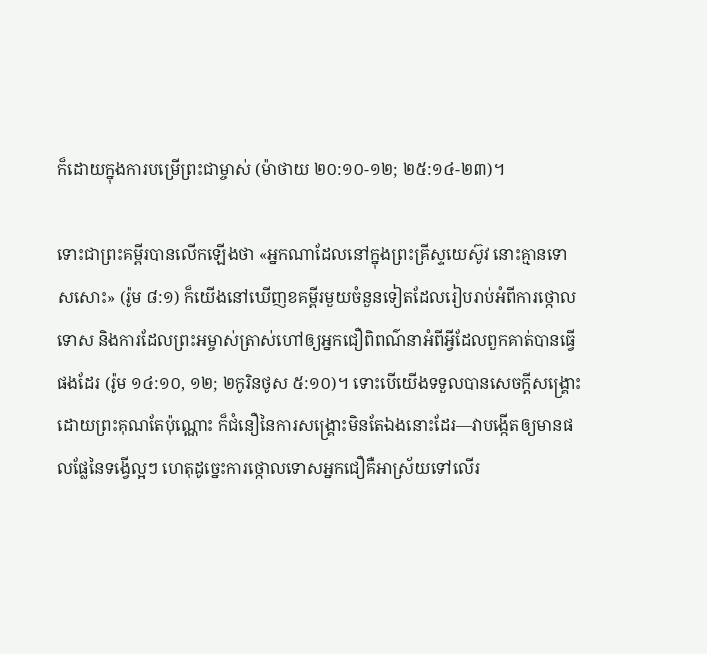ក៏ដោយក្នុងការបម្រើព្រះជាម្ចាស់ (ម៉ាថាយ ២០:១០-១២; ២៥:១៤-២៣)។

ទោះជាព្រះគម្ពីរបានលើកឡើងថា «អ្នកណាដែលនៅក្នុងព្រះគ្រីស្ទយេស៊ូវ នោះគ្មានទោសសោះ» (រ៉ូម ៨:១) ក៏យើងនៅឃើញខគម្ពីរមួយចំនួនទៀតដែលរៀបរាប់អំពីការថ្កោលទោស និងការដែលព្រះអម្ចាស់ត្រាស់ហៅឲ្យអ្នកជឿពិពណ៌នាអំពីអ្វីដែលពួកគាត់បានធ្វើផងដែរ (រ៉ូម ១៤:១០, ១២; ២កូរិនថូស ៥:១០)។ ទោះបើយើងទទួលបានសេចក្ដីសង្គ្រោះដោយព្រះគុណតែប៉ុណ្ណោះ ក៏ជំនឿនៃការសង្គ្រោះមិនតែឯងនោះដែរ—វាបង្កើតឲ្យមានផលផ្លែនៃទង្វើល្អៗ ហេតុដូច្នេះការថ្កោលទោសអ្នកជឿគឺអាស្រ័យទៅលើរ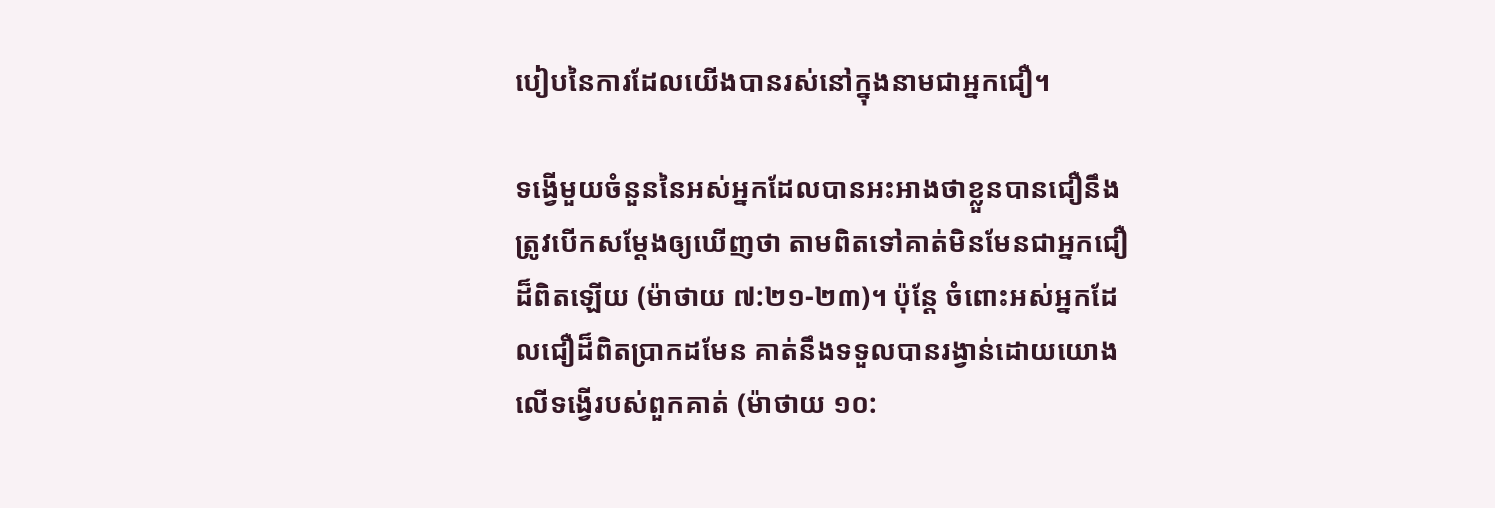បៀបនៃការដែលយើងបានរស់នៅក្នុងនាមជាអ្នកជឿ។

ទង្វើមួយចំនួននៃអស់អ្នកដែលបានអះអាងថាខ្លួនបានជឿនឹងត្រូវបើកសម្ដែងឲ្យឃើញថា តាមពិតទៅគាត់មិនមែនជាអ្នកជឿដ៏ពិតឡើយ (ម៉ាថាយ ៧:២១-២៣)។ ប៉ុន្តែ ចំពោះអស់អ្នកដែលជឿដ៏ពិតប្រាកដមែន គាត់នឹងទទួលបានរង្វាន់ដោយយោងលើទង្វើរបស់ពួកគាត់ (ម៉ាថាយ ១០: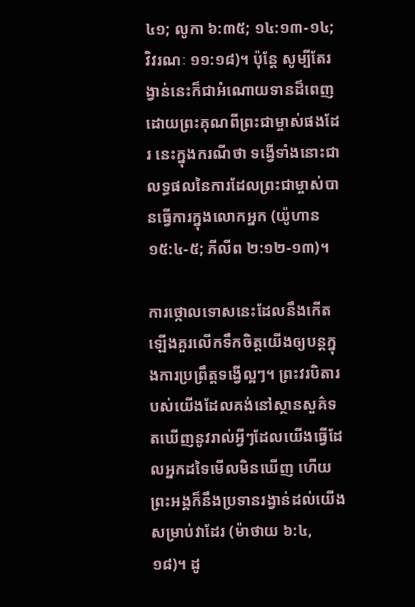៤១; លូកា ៦:៣៥; ១៤:១៣-១៤; វិវរណៈ ១១:១៨)។ ប៉ុន្តែ សូម្បីតែរង្វាន់នេះក៏ជាអំណោយទានដ៏ពេញដោយព្រះគុណពីព្រះជាម្ចាស់ផងដែរ នេះក្នុងករណីថា ទង្វើទាំងនោះជាលទ្ធផលនៃការដែលព្រះជាម្ចាស់បានធ្វើការក្នុងលោកអ្នក (យ៉ូហាន ១៥:៤-៥; ភីលីព ២:១២-១៣)។

ការថ្កោលទោសនេះដែលនឹងកើតឡើងគួរលើកទឹកចិត្តយើងឲ្យបន្តក្នុងការប្រព្រឹត្តទង្វើល្អៗ។ ព្រះវរបិតារបស់យើងដែលគង់នៅស្ថានសួគ៌ទតឃើញនូវរាល់អ្វីៗដែលយើងធ្វើដែលអ្នកដទៃមើលមិនឃើញ ហើយព្រះអង្គក៏នឹងប្រទានរង្វាន់ដល់យើងសម្រាប់វាដែរ (ម៉ាថាយ ៦:៤, ១៨)។ ដូ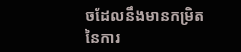ចដែលនឹងមានកម្រិតនៃការ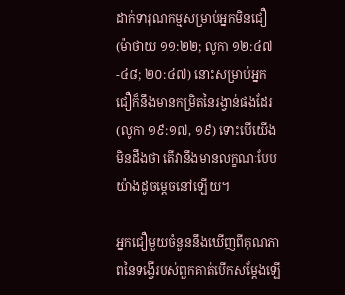ដាក់ទារុណកម្មសម្រាប់អ្នកមិនជឿ (ម៉ាថាយ ១១:២២; លូកា ១២:៤៧-៤៨; ២០:៤៧) នោះសម្រាប់អ្នកជឿក៏នឹងមានកម្រិតនៃរង្វាន់ផងដែរ (លូកា ១៩:១៧, ១៩) ទោះបើយើងមិនដឹងថា តើវានឹងមានលក្ខណៈបែបយ៉ាងដូចម្ដេចនៅឡើយ។

អ្នកជឿមួយចំនួននឹងឃើញពីគុណភាពនៃទង្វើរបស់ពួកគាត់បើកសម្ដែងឡើ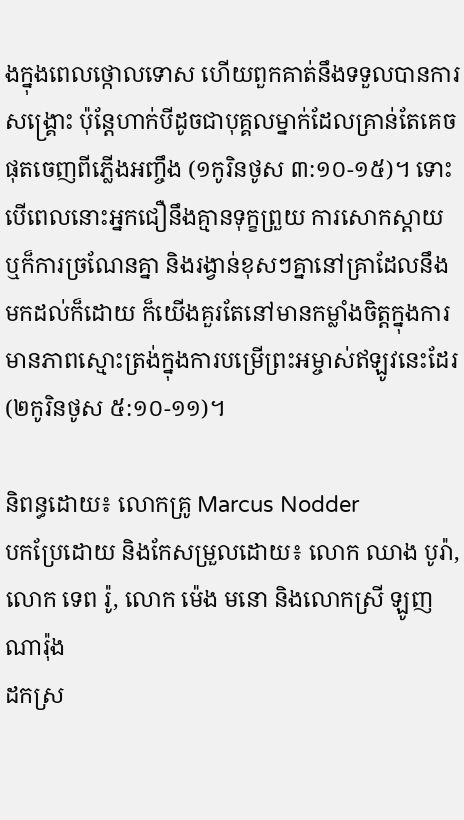ងក្នុងពេលថ្កោលទោស ហើយពួកគាត់នឹងទទួលបានការសង្គ្រោះ ប៉ុន្តែហាក់បីដូចជាបុគ្គលម្នាក់ដែលគ្រាន់តែគេចផុតចេញពីភ្លើងអញ្ចឹង (១កូរិនថូស ៣:១០-១៥)។ ទោះបើពេលនោះអ្នកជឿនឹងគ្មានទុក្ខព្រួយ ការសោកស្ដាយ ឬក៏ការច្រណែនគ្នា និងរង្វាន់ខុសៗគ្នានៅគ្រាដែលនឹងមកដល់ក៏ដោយ ក៏យើងគួរតែនៅមានកម្លាំងចិត្តក្នុងការមានភាពស្មោះត្រង់ក្នុងការបម្រើព្រះអម្ចាស់ឥឡូវនេះដែរ (២កូរិនថូស ៥:១០-១១)។

និពន្ធដោយ៖ លោកគ្រូ Marcus Nodder
បកប្រែដោយ និងកែសម្រួលដោយ៖ លោក ឈាង បូរ៉ា, លោក ទេព រ៉ូ, លោក ម៉េង មនោ និងលោកស្រី ឡូញ ណារ៉ុង
ដកស្រ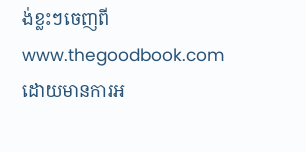ង់ខ្លះៗចេញពី www.thegoodbook.com ដោយមានការអ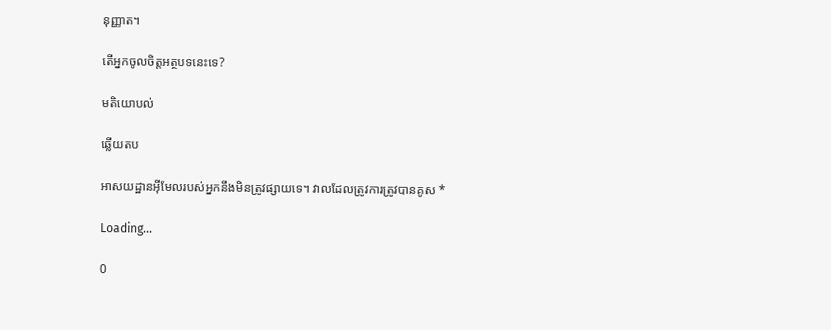នុញ្ញាត។

តើអ្នកចូលចិត្តអត្ថបទនេះទេ?

មតិយោបល់

ឆ្លើយតប

អាសយដ្ឋានអ៊ីមែលរបស់អ្នកនឹងមិនត្រូវផ្សាយទេ។ វាលដែលត្រូវការត្រូវបានគូស *

Loading…

0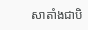សាតាំងជាបិ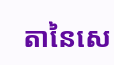តានៃសេ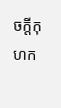ចក្ដីកុហក